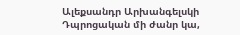Ալեքսանդր Արխանգելսկի
Դպրոցական մի ժանր կա,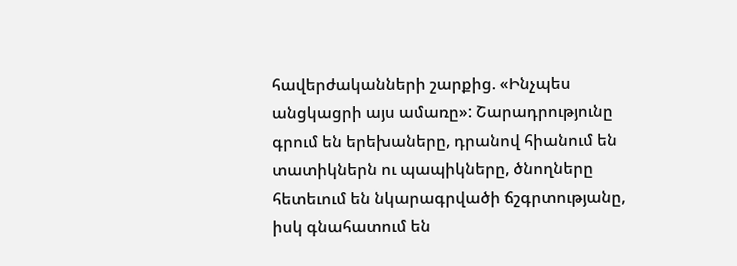հավերժականների շարքից. «Ինչպես անցկացրի այս ամառը»: Շարադրությունը գրում են երեխաները, դրանով հիանում են տատիկներն ու պապիկները, ծնողները հետեւում են նկարագրվածի ճշգրտությանը, իսկ գնահատում են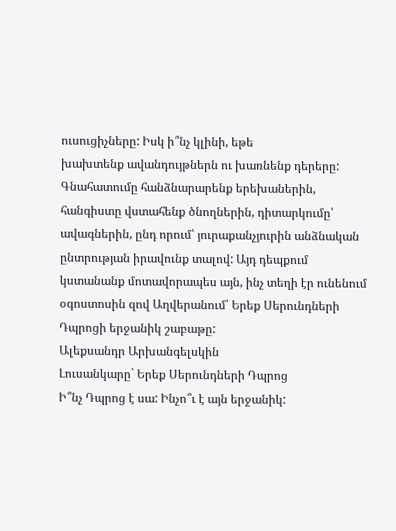ուսուցիչները: Իսկ ի՞նչ կլինի, եթե
խախտենք ավանդույթներն ու խառնենք դերերը: Գնահատումը հանձնարարենք երեխաներին, հանգիստը վստահենք ծնողներին, դիտարկումը՝ ավագներին, ընդ որում՝ յուրաքանչյուրին անձնական ընտրության իրավունք տալով: Այդ դեպքում կստանանք մոտավորապես այն, ինչ տեղի էր ունենում օգոստոսին զով Աղվերանում՝ Երեք Սերունդների Դպրոցի երջանիկ շաբաթը:
Ալեքսանդր Արխանգելսկին
Լուսանկարը` Երեք Սերունդների Դպրոց
Ի՞նչ Դպրոց է սա: Ինչո՞ւ է այն երջանիկ: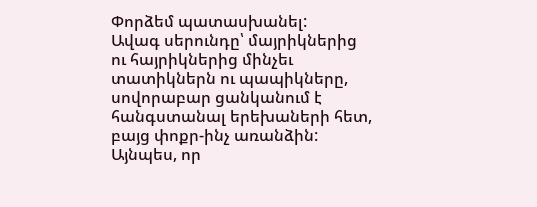Փորձեմ պատասխանել:
Ավագ սերունդը՝ մայրիկներից ու հայրիկներից մինչեւ տատիկներն ու պապիկները, սովորաբար ցանկանում է հանգստանալ երեխաների հետ, բայց փոքր-ինչ առանձին: Այնպես, որ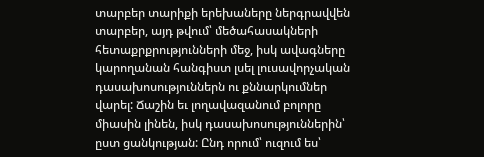տարբեր տարիքի երեխաները ներգրավվեն տարբեր, այդ թվում՝ մեծահասակների հետաքրքրությունների մեջ, իսկ ավագները կարողանան հանգիստ լսել լուսավորչական դասախոսություններն ու քննարկումներ վարել: Ճաշին եւ լողավազանում բոլորը միասին լինեն, իսկ դասախոսություններին՝ ըստ ցանկության: Ընդ որում՝ ուզում ես՝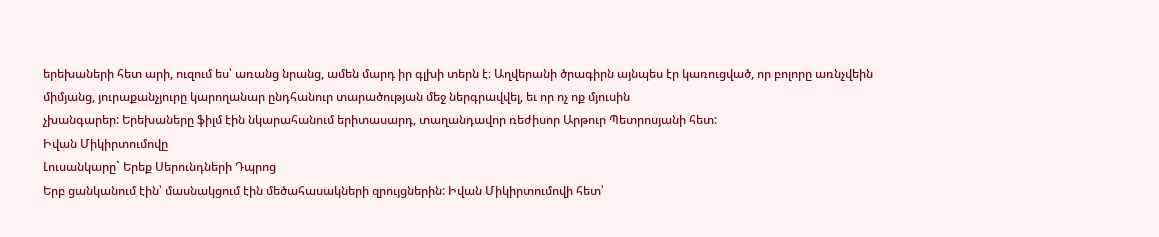երեխաների հետ արի, ուզում ես՝ առանց նրանց, ամեն մարդ իր գլխի տերն է։ Աղվերանի ծրագիրն այնպես էր կառուցված, որ բոլորը առնչվեին միմյանց, յուրաքանչյուրը կարողանար ընդհանուր տարածության մեջ ներգրավվել, եւ որ ոչ ոք մյուսին
չխանգարեր: Երեխաները ֆիլմ էին նկարահանում երիտասարդ, տաղանդավոր ռեժիսոր Արթուր Պետրոսյանի հետ:
Իվան Միկիրտումովը
Լուսանկարը` Երեք Սերունդների Դպրոց
Երբ ցանկանում էին՝ մասնակցում էին մեծահասակների զրույցներին: Իվան Միկիրտումովի հետ՝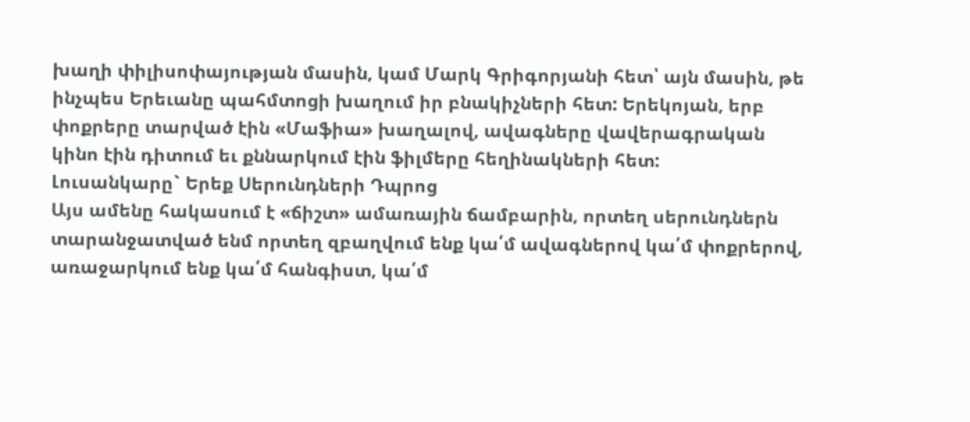խաղի փիլիսոփայության մասին, կամ Մարկ Գրիգորյանի հետ՝ այն մասին, թե ինչպես Երեւանը պահմտոցի խաղում իր բնակիչների հետ: Երեկոյան, երբ փոքրերը տարված էին «Մաֆիա» խաղալով, ավագները վավերագրական կինո էին դիտում եւ քննարկում էին ֆիլմերը հեղինակների հետ:
Լուսանկարը` Երեք Սերունդների Դպրոց
Այս ամենը հակասում է «ճիշտ» ամառային ճամբարին, որտեղ սերունդներն տարանջատված ենմ որտեղ զբաղվում ենք կա՛մ ավագներով կա՛մ փոքրերով, առաջարկում ենք կա՛մ հանգիստ, կա՛մ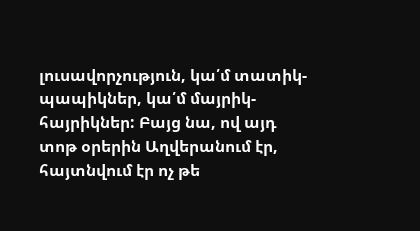լուսավորչություն, կա՛մ տատիկ-պապիկներ, կա՛մ մայրիկ-հայրիկներ: Բայց նա, ով այդ տոթ օրերին Աղվերանում էր, հայտնվում էր ոչ թե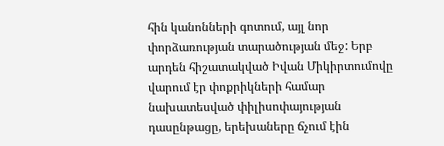հին կանոնների գոտում, այլ նոր փորձառության տարածության մեջ: Երբ արդեն հիշատակված Իվան Միկիրտումովը վարում էր փոքրիկների համար նախատեսված փիլիսոփայության դասընթացը, երեխաները ճչում էին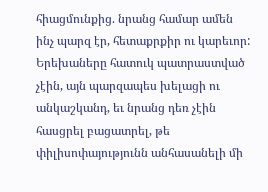հիացմունքից. նրանց համար ամեն ինչ պարզ էր, հետաքրքիր ու կարեւոր: Երեխաները հատուկ պատրաստված չէին, այն պարզապես խելացի ու անկաշկանդ, եւ նրանց դեռ չէին հասցրել բացատրել, թե փիլիսոփայությունն անհասանելի մի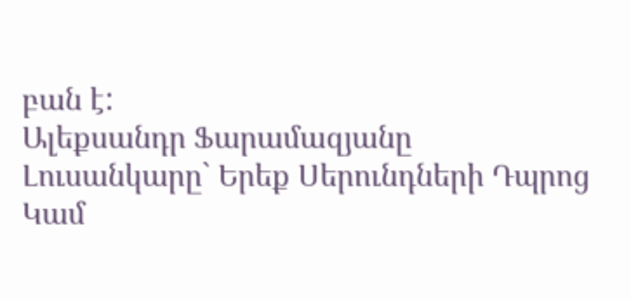բան է:
Ալեքսանդր Ֆարամազյանը
Լուսանկարը` Երեք Սերունդների Դպրոց
Կամ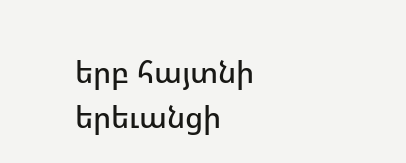երբ հայտնի երեւանցի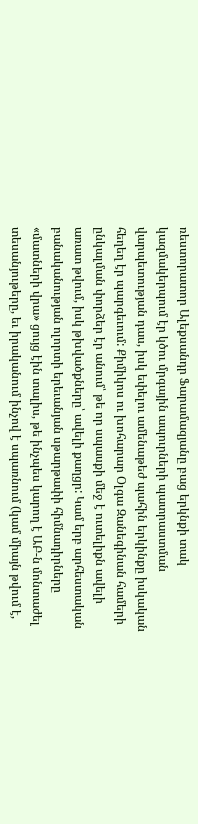ռեստորատոր Ալեքսանդր Ֆարամազյանը բաց երկնքի տակ կազմակերպում էր կծու մրգային ապուրների պատրաստման վարպետության դաս, իսկ եփելու ամենաթեժ պահին երկինքը իսկական հեղեղ էր պարգեւում: Քիմիկոս ու խոհարար Օլգա Զանեգինան համերի ընկալման փորձեր էր անում՝ թե որ սպասքի մեջ է ուտելիքն ավելի առատ թվում, իսկ թխվածքները՝ ավելի քաղցր: Կամ երբ արհեստական բանականության ոլորտի երեւանյան սթարթափի հիմնադիրները «մատների վրա» ցույց էին տալիս, թե ինչպես կարող է ԱԲ-ն մոնտաժել տեսանյութերը, եւ իրականում ինչով է սպառնում (կամ միայն թվում է,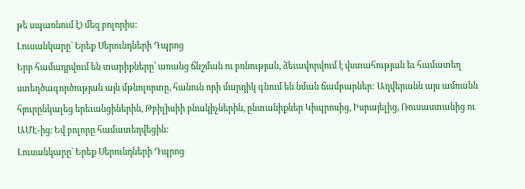թե սպառնում է) մեզ բոլորիս:
Լուսանկարը` Երեք Սերունդների Դպրոց
Երբ համադրվում են տարիքները՝ առանց ճնշման ու բռնության, ձեւավորվում է վստահության եւ համատեղ ստեղծագործության այն մթնոլորտը, հանուն որի մարդիկ գնում են նման ճամբարներ: Աղվերանն այս ամռանն հյուրընկալեց երեւանցիներին, Թբիլիսիի բնակիչներին, ընտանիքներ Կիպրոսից, Իսրայելից, Ռուսաստանից ու ԱՄԷ-ից։ Եվ բոլորը համատեղվեցին:
Լուսանկարը` Երեք Սերունդների Դպրոց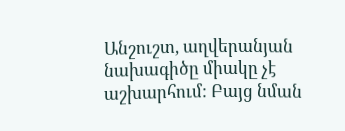Անշուշտ, աղվերանյան նախագիծը միակը չէ աշխարհում: Բայց նման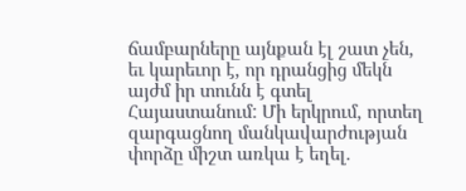ճամբարները այնքան էլ շատ չեն, եւ կարեւոր է, որ դրանցից մեկն այժմ իր տունն է գտել Հայաստանում: Մի երկրում, որտեղ զարգացնող մանկավարժության փորձը միշտ առկա է եղել.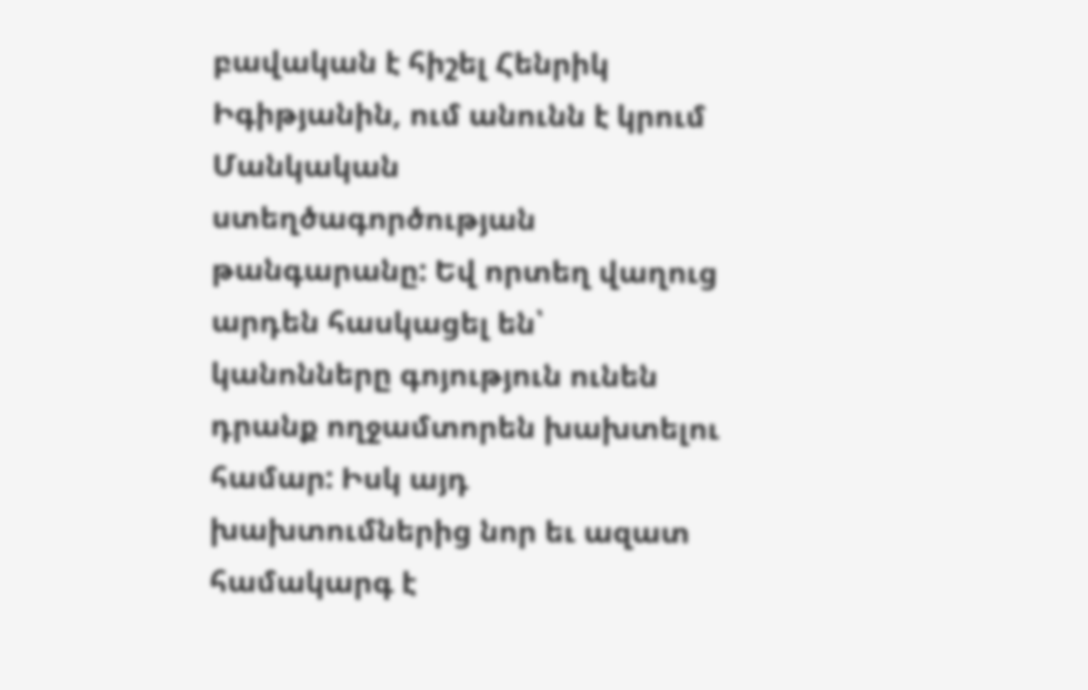բավական է հիշել Հենրիկ Իգիթյանին, ում անունն է կրում Մանկական ստեղծագործության թանգարանը: Եվ որտեղ վաղուց արդեն հասկացել են՝ կանոնները գոյություն ունեն դրանք ողջամտորեն խախտելու համար: Իսկ այդ խախտումներից նոր եւ ազատ համակարգ է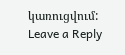կառուցվում:
Leave a Reply